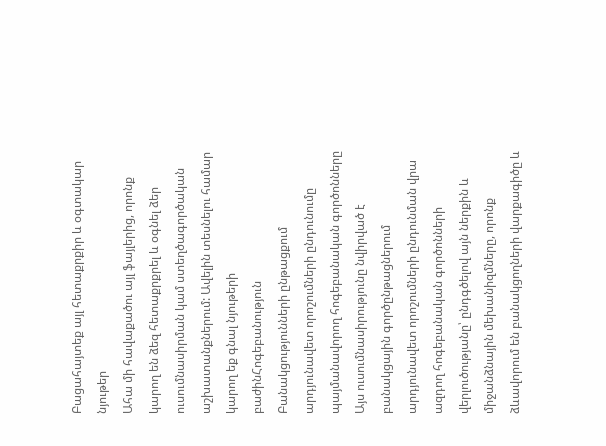Բացահայտեք այլ հետաքրքիր և օգտակար նյութեր
Ահա մի հավաքածու այլ ֆայլերից, որոնք կարող են ձեզ հետաքրքրել և օգնել ձեր ուսումնասիրման կամ ստեղծագործական աշխատանքներում: Ավելին տեսնելու համար կարող եք գնալ նյութերի բաժինՀոգեբանություն
Բանակցությունների ընթացքում արդյունավետ որոշումների ընդունումը պայմանավորող հոգեբանական գործոնները
Այս ուսումնասիրությունը նվիրված է բանակցային գործընթացներում արդյունավետ որոշումների ընդունման վրա ազդող հոգեբանական գործոնների վերլուծությանը՝ ընդգծելով այն ներքին և միջանձնային մեխանիզմները, որոնք ձևավորում են բանակցողների վարքագիծը և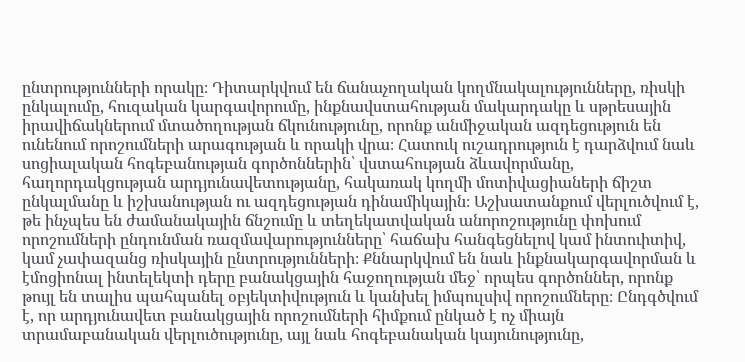ընտրությունների որակը։ Դիտարկվում են ճանաչողական կողմնակալությունները, ռիսկի ընկալումը, հուզական կարգավորումը, ինքնավստահության մակարդակը և սթրեսային իրավիճակներում մտածողության ճկունությունը, որոնք անմիջական ազդեցություն են ունենում որոշումների արագության և որակի վրա։ Հատուկ ուշադրություն է դարձվում նաև սոցիալական հոգեբանության գործոններին՝ վստահության ձևավորմանը, հաղորդակցության արդյունավետությանը, հակառակ կողմի մոտիվացիաների ճիշտ ընկալմանը և իշխանության ու ազդեցության դինամիկային։ Աշխատանքում վերլուծվում է, թե ինչպես են ժամանակային ճնշումը և տեղեկատվական անորոշությունը փոխում որոշումների ընդունման ռազմավարությունները՝ հաճախ հանգեցնելով կամ ինտուիտիվ, կամ չափազանց ռիսկային ընտրությունների։ Քննարկվում են նաև ինքնակարգավորման և էմոցիոնալ ինտելեկտի դերը բանակցային հաջողության մեջ՝ որպես գործոններ, որոնք թույլ են տալիս պահպանել օբյեկտիվություն և կանխել իմպուլսիվ որոշումները։ Ընդգծվում է, որ արդյունավետ բանակցային որոշումների հիմքում ընկած է ոչ միայն տրամաբանական վերլուծությունը, այլ նաև հոգեբանական կայունությունը,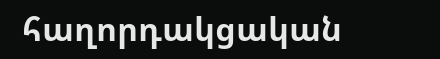հաղորդակցական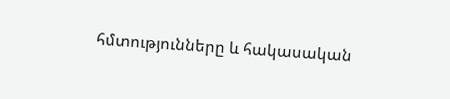հմտությունները և հակասական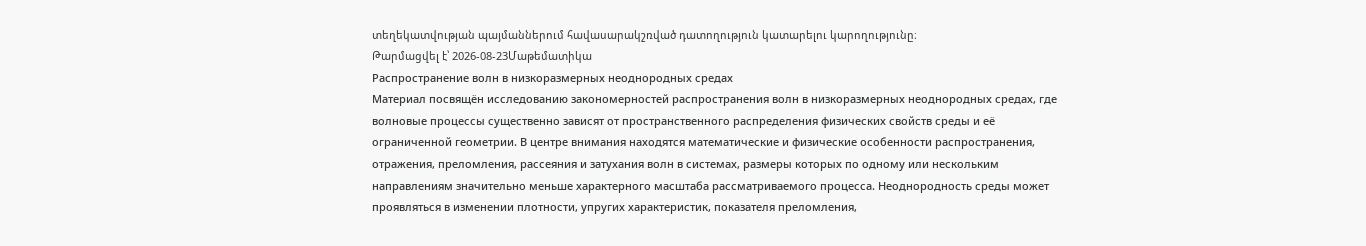տեղեկատվության պայմաններում հավասարակշռված դատողություն կատարելու կարողությունը։
Թարմացվել է՝ 2026-08-23Մաթեմատիկա
Распространение волн в низкоразмерных неоднородных средах
Материал посвящён исследованию закономерностей распространения волн в низкоразмерных неоднородных средах, где волновые процессы существенно зависят от пространственного распределения физических свойств среды и её ограниченной геометрии. В центре внимания находятся математические и физические особенности распространения, отражения, преломления, рассеяния и затухания волн в системах, размеры которых по одному или нескольким направлениям значительно меньше характерного масштаба рассматриваемого процесса. Неоднородность среды может проявляться в изменении плотности, упругих характеристик, показателя преломления,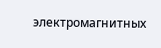электромагнитных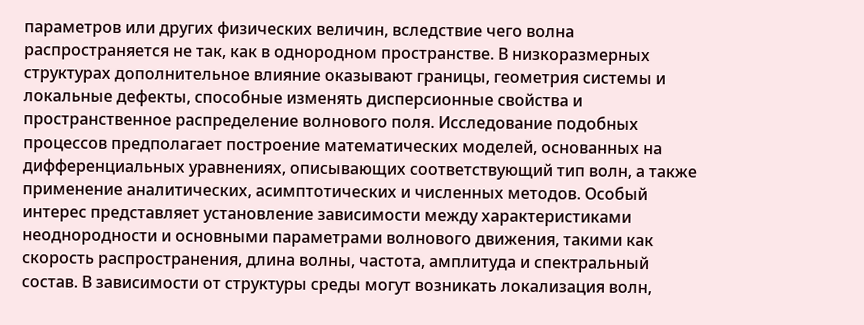параметров или других физических величин, вследствие чего волна распространяется не так, как в однородном пространстве. В низкоразмерных структурах дополнительное влияние оказывают границы, геометрия системы и локальные дефекты, способные изменять дисперсионные свойства и пространственное распределение волнового поля. Исследование подобных процессов предполагает построение математических моделей, основанных на дифференциальных уравнениях, описывающих соответствующий тип волн, а также применение аналитических, асимптотических и численных методов. Особый интерес представляет установление зависимости между характеристиками неоднородности и основными параметрами волнового движения, такими как скорость распространения, длина волны, частота, амплитуда и спектральный состав. В зависимости от структуры среды могут возникать локализация волн,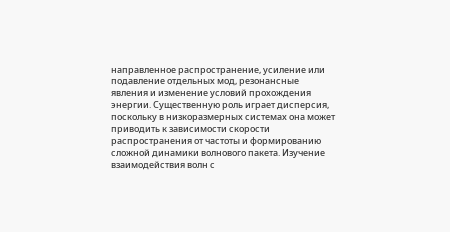направленное распространение, усиление или подавление отдельных мод, резонансные явления и изменение условий прохождения энергии. Существенную роль играет дисперсия, поскольку в низкоразмерных системах она может приводить к зависимости скорости распространения от частоты и формированию сложной динамики волнового пакета. Изучение взаимодействия волн с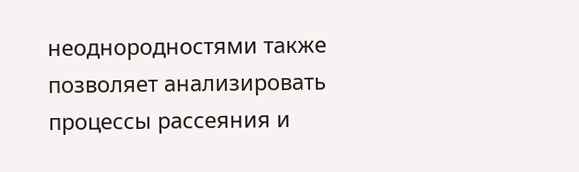неоднородностями также позволяет анализировать процессы рассеяния и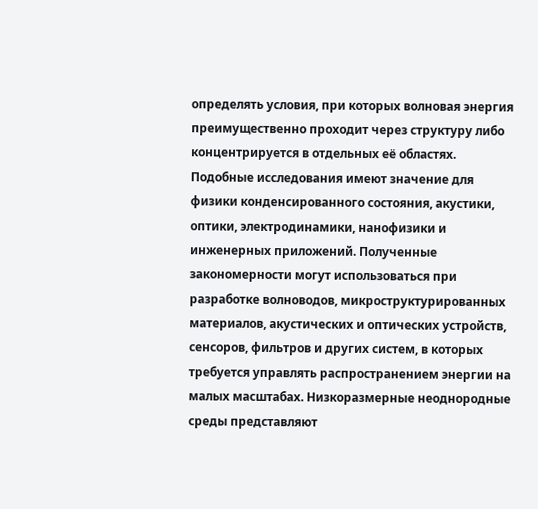определять условия, при которых волновая энергия преимущественно проходит через структуру либо концентрируется в отдельных её областях. Подобные исследования имеют значение для физики конденсированного состояния, акустики, оптики, электродинамики, нанофизики и инженерных приложений. Полученные закономерности могут использоваться при разработке волноводов, микроструктурированных материалов, акустических и оптических устройств, сенсоров, фильтров и других систем, в которых требуется управлять распространением энергии на малых масштабах. Низкоразмерные неоднородные среды представляют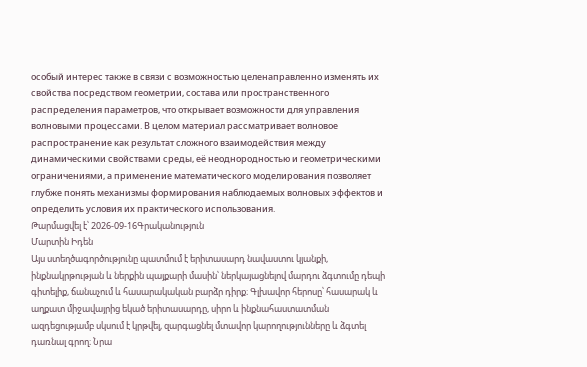особый интерес также в связи с возможностью целенаправленно изменять их свойства посредством геометрии, состава или пространственного распределения параметров, что открывает возможности для управления волновыми процессами. В целом материал рассматривает волновое распространение как результат сложного взаимодействия между динамическими свойствами среды, её неоднородностью и геометрическими ограничениями, а применение математического моделирования позволяет глубже понять механизмы формирования наблюдаемых волновых эффектов и определить условия их практического использования.
Թարմացվել է՝ 2026-09-16Գրականություն
Մարտին Իդեն
Այս ստեղծագործությունը պատմում է երիտասարդ նավաստու կյանքի, ինքնակրթության և ներքին պայքարի մասին՝ ներկայացնելով մարդու ձգտումը դեպի գիտելիք, ճանաչում և հասարակական բարձր դիրք։ Գլխավոր հերոսը՝ հասարակ և աղքատ միջավայրից եկած երիտասարդը, սիրո և ինքնահաստատման ազդեցությամբ սկսում է կրթվել, զարգացնել մտավոր կարողությունները և ձգտել դառնալ գրող։ Նրա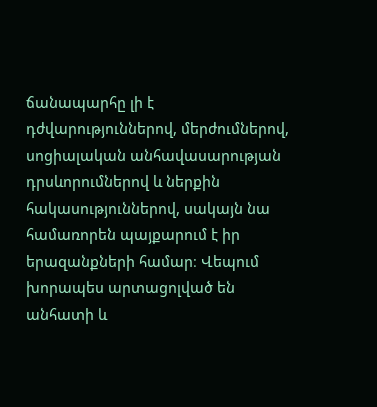ճանապարհը լի է դժվարություններով, մերժումներով, սոցիալական անհավասարության դրսևորումներով և ներքին հակասություններով, սակայն նա համառորեն պայքարում է իր երազանքների համար։ Վեպում խորապես արտացոլված են անհատի և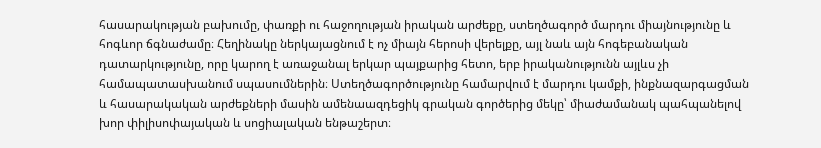հասարակության բախումը, փառքի ու հաջողության իրական արժեքը, ստեղծագործ մարդու միայնությունը և հոգևոր ճգնաժամը։ Հեղինակը ներկայացնում է ոչ միայն հերոսի վերելքը, այլ նաև այն հոգեբանական դատարկությունը, որը կարող է առաջանալ երկար պայքարից հետո, երբ իրականությունն այլևս չի համապատասխանում սպասումներին։ Ստեղծագործությունը համարվում է մարդու կամքի, ինքնազարգացման և հասարակական արժեքների մասին ամենաազդեցիկ գրական գործերից մեկը՝ միաժամանակ պահպանելով խոր փիլիսոփայական և սոցիալական ենթաշերտ։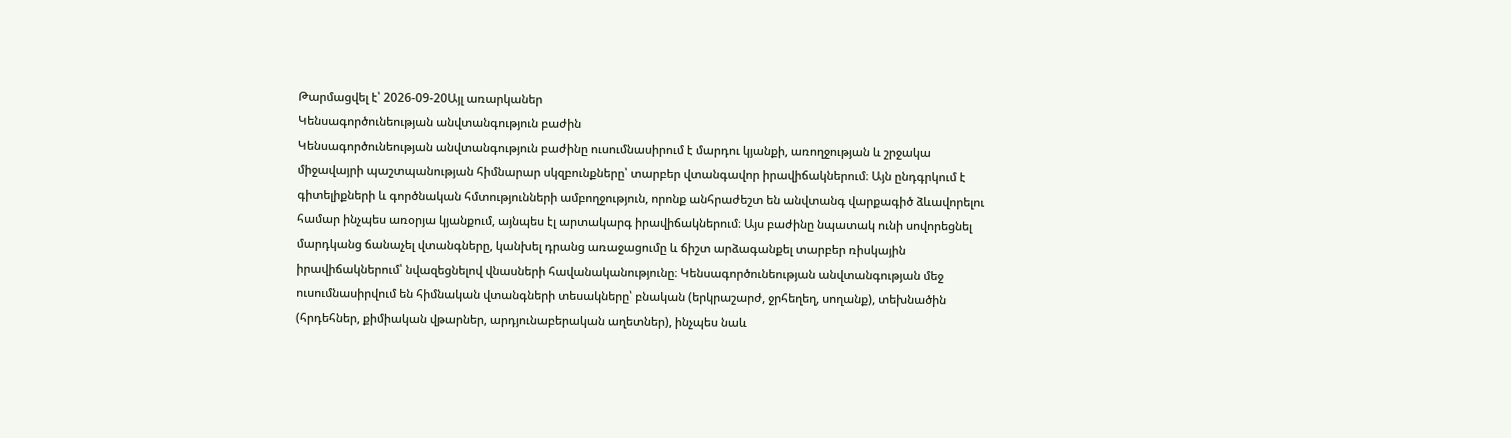Թարմացվել է՝ 2026-09-20Այլ առարկաներ
Կենսագործունեության անվտանգություն բաժին
Կենսագործունեության անվտանգություն բաժինը ուսումնասիրում է մարդու կյանքի, առողջության և շրջակա միջավայրի պաշտպանության հիմնարար սկզբունքները՝ տարբեր վտանգավոր իրավիճակներում։ Այն ընդգրկում է գիտելիքների և գործնական հմտությունների ամբողջություն, որոնք անհրաժեշտ են անվտանգ վարքագիծ ձևավորելու համար ինչպես առօրյա կյանքում, այնպես էլ արտակարգ իրավիճակներում։ Այս բաժինը նպատակ ունի սովորեցնել մարդկանց ճանաչել վտանգները, կանխել դրանց առաջացումը և ճիշտ արձագանքել տարբեր ռիսկային իրավիճակներում՝ նվազեցնելով վնասների հավանականությունը։ Կենսագործունեության անվտանգության մեջ ուսումնասիրվում են հիմնական վտանգների տեսակները՝ բնական (երկրաշարժ, ջրհեղեղ, սողանք), տեխնածին (հրդեհներ, քիմիական վթարներ, արդյունաբերական աղետներ), ինչպես նաև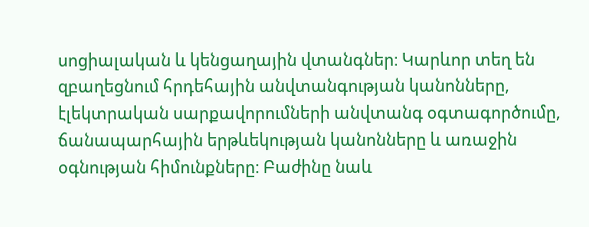սոցիալական և կենցաղային վտանգներ։ Կարևոր տեղ են զբաղեցնում հրդեհային անվտանգության կանոնները, էլեկտրական սարքավորումների անվտանգ օգտագործումը, ճանապարհային երթևեկության կանոնները և առաջին օգնության հիմունքները։ Բաժինը նաև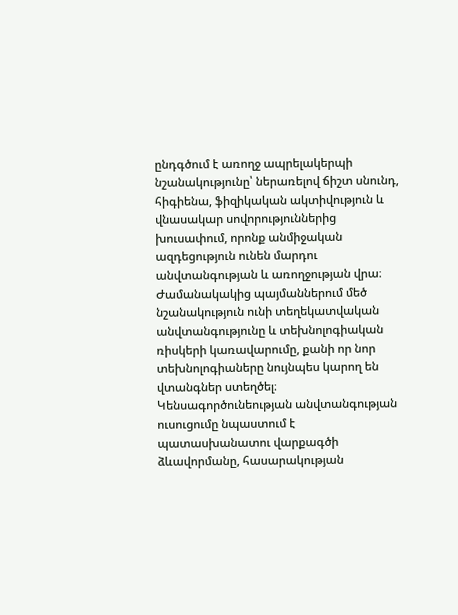ընդգծում է առողջ ապրելակերպի նշանակությունը՝ ներառելով ճիշտ սնունդ, հիգիենա, ֆիզիկական ակտիվություն և վնասակար սովորություններից խուսափում, որոնք անմիջական ազդեցություն ունեն մարդու անվտանգության և առողջության վրա։ Ժամանակակից պայմաններում մեծ նշանակություն ունի տեղեկատվական անվտանգությունը և տեխնոլոգիական ռիսկերի կառավարումը, քանի որ նոր տեխնոլոգիաները նույնպես կարող են վտանգներ ստեղծել։ Կենսագործունեության անվտանգության ուսուցումը նպաստում է պատասխանատու վարքագծի ձևավորմանը, հասարակության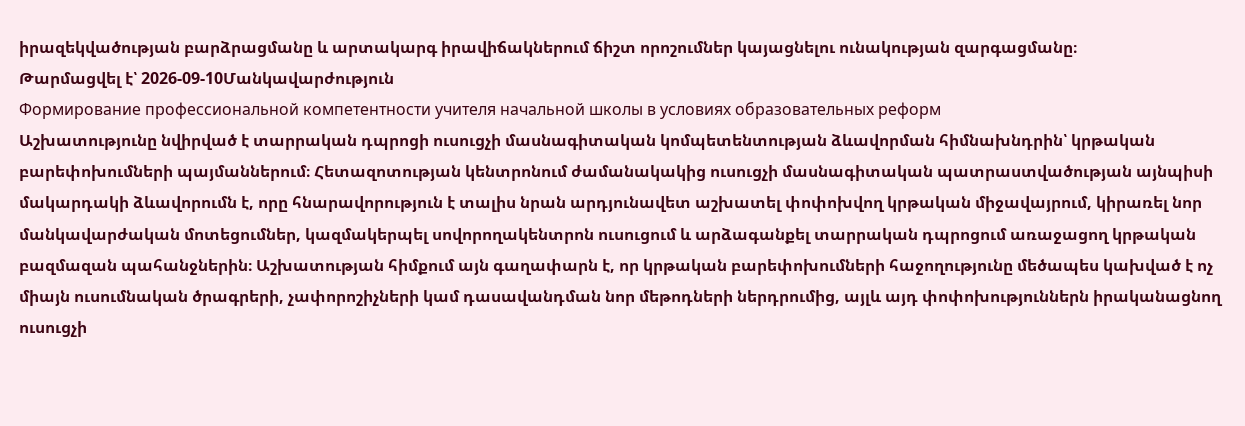իրազեկվածության բարձրացմանը և արտակարգ իրավիճակներում ճիշտ որոշումներ կայացնելու ունակության զարգացմանը։
Թարմացվել է՝ 2026-09-10Մանկավարժություն
Формирование профессиональной компетентности учителя начальной школы в условиях образовательных реформ
Աշխատությունը նվիրված է տարրական դպրոցի ուսուցչի մասնագիտական կոմպետենտության ձևավորման հիմնախնդրին՝ կրթական բարեփոխումների պայմաններում։ Հետազոտության կենտրոնում ժամանակակից ուսուցչի մասնագիտական պատրաստվածության այնպիսի մակարդակի ձևավորումն է, որը հնարավորություն է տալիս նրան արդյունավետ աշխատել փոփոխվող կրթական միջավայրում, կիրառել նոր մանկավարժական մոտեցումներ, կազմակերպել սովորողակենտրոն ուսուցում և արձագանքել տարրական դպրոցում առաջացող կրթական բազմազան պահանջներին։ Աշխատության հիմքում այն գաղափարն է, որ կրթական բարեփոխումների հաջողությունը մեծապես կախված է ոչ միայն ուսումնական ծրագրերի, չափորոշիչների կամ դասավանդման նոր մեթոդների ներդրումից, այլև այդ փոփոխություններն իրականացնող ուսուցչի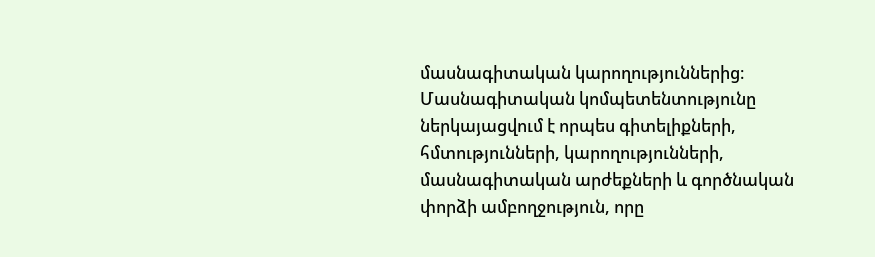մասնագիտական կարողություններից։ Մասնագիտական կոմպետենտությունը ներկայացվում է որպես գիտելիքների, հմտությունների, կարողությունների, մասնագիտական արժեքների և գործնական փորձի ամբողջություն, որը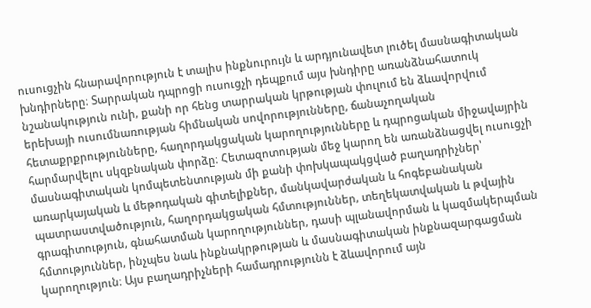ուսուցչին հնարավորություն է տալիս ինքնուրույն և արդյունավետ լուծել մասնագիտական խնդիրները։ Տարրական դպրոցի ուսուցչի դեպքում այս խնդիրը առանձնահատուկ նշանակություն ունի, քանի որ հենց տարրական կրթության փուլում են ձևավորվում երեխայի ուսումնառության հիմնական սովորությունները, ճանաչողական հետաքրքրությունները, հաղորդակցական կարողությունները և դպրոցական միջավայրին հարմարվելու սկզբնական փորձը։ Հետազոտության մեջ կարող են առանձնացվել ուսուցչի մասնագիտական կոմպետենտության մի քանի փոխկապակցված բաղադրիչներ՝ առարկայական և մեթոդական գիտելիքներ, մանկավարժական և հոգեբանական պատրաստվածություն, հաղորդակցական հմտություններ, տեղեկատվական և թվային գրագիտություն, գնահատման կարողություններ, դասի պլանավորման և կազմակերպման հմտություններ, ինչպես նաև ինքնակրթության և մասնագիտական ինքնազարգացման կարողություն։ Այս բաղադրիչների համադրությունն է ձևավորում այն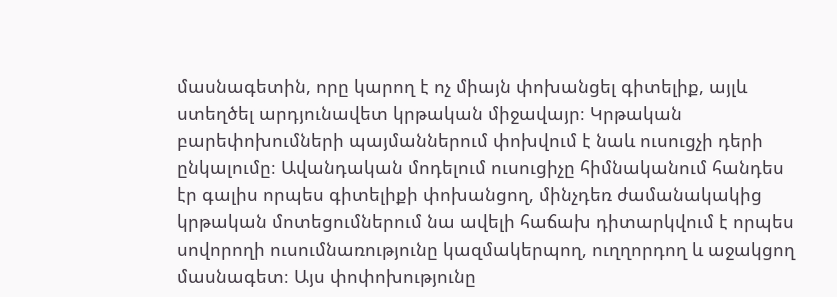մասնագետին, որը կարող է ոչ միայն փոխանցել գիտելիք, այլև ստեղծել արդյունավետ կրթական միջավայր։ Կրթական բարեփոխումների պայմաններում փոխվում է նաև ուսուցչի դերի ընկալումը։ Ավանդական մոդելում ուսուցիչը հիմնականում հանդես էր գալիս որպես գիտելիքի փոխանցող, մինչդեռ ժամանակակից կրթական մոտեցումներում նա ավելի հաճախ դիտարկվում է որպես սովորողի ուսումնառությունը կազմակերպող, ուղղորդող և աջակցող մասնագետ։ Այս փոփոխությունը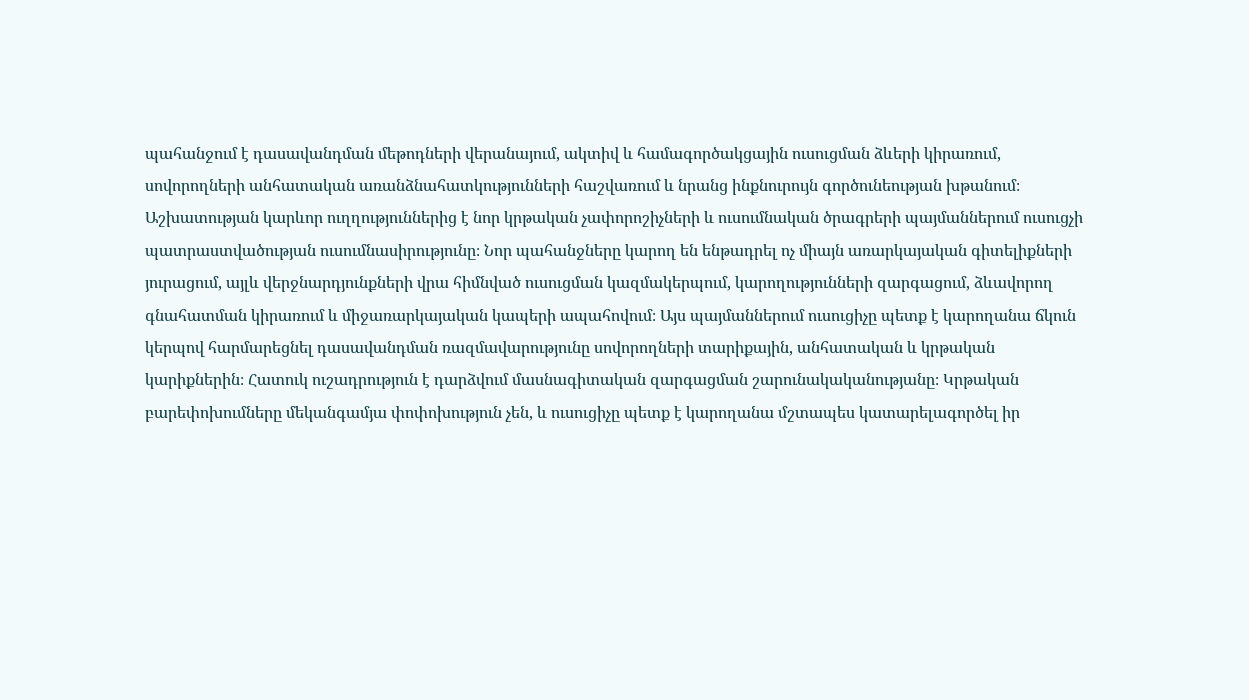պահանջում է դասավանդման մեթոդների վերանայում, ակտիվ և համագործակցային ուսուցման ձևերի կիրառում, սովորողների անհատական առանձնահատկությունների հաշվառում և նրանց ինքնուրույն գործունեության խթանում։ Աշխատության կարևոր ուղղություններից է նոր կրթական չափորոշիչների և ուսումնական ծրագրերի պայմաններում ուսուցչի պատրաստվածության ուսումնասիրությունը։ Նոր պահանջները կարող են ենթադրել ոչ միայն առարկայական գիտելիքների յուրացում, այլև վերջնարդյունքների վրա հիմնված ուսուցման կազմակերպում, կարողությունների զարգացում, ձևավորող գնահատման կիրառում և միջառարկայական կապերի ապահովում։ Այս պայմաններում ուսուցիչը պետք է կարողանա ճկուն կերպով հարմարեցնել դասավանդման ռազմավարությունը սովորողների տարիքային, անհատական և կրթական կարիքներին։ Հատուկ ուշադրություն է դարձվում մասնագիտական զարգացման շարունակականությանը։ Կրթական բարեփոխումները մեկանգամյա փոփոխություն չեն, և ուսուցիչը պետք է կարողանա մշտապես կատարելագործել իր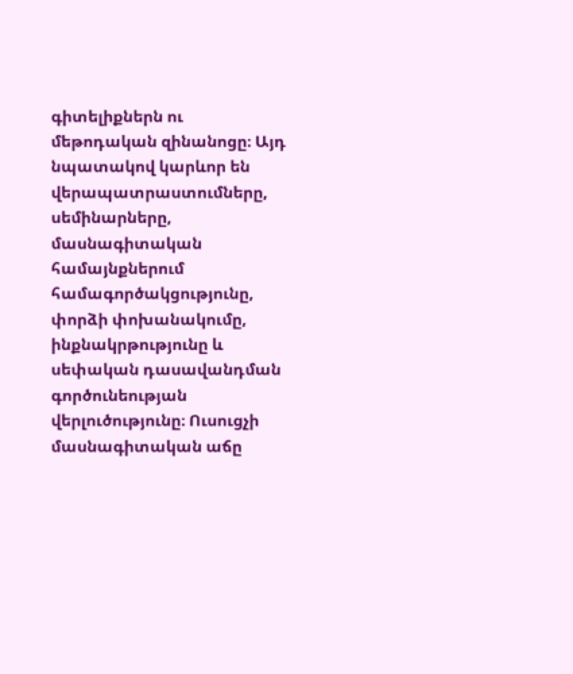գիտելիքներն ու մեթոդական զինանոցը։ Այդ նպատակով կարևոր են վերապատրաստումները, սեմինարները, մասնագիտական համայնքներում համագործակցությունը, փորձի փոխանակումը, ինքնակրթությունը և սեփական դասավանդման գործունեության վերլուծությունը։ Ուսուցչի մասնագիտական աճը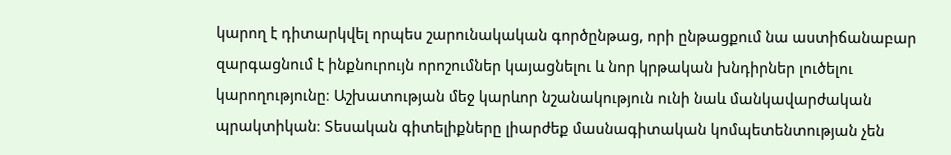կարող է դիտարկվել որպես շարունակական գործընթաց, որի ընթացքում նա աստիճանաբար զարգացնում է ինքնուրույն որոշումներ կայացնելու և նոր կրթական խնդիրներ լուծելու կարողությունը։ Աշխատության մեջ կարևոր նշանակություն ունի նաև մանկավարժական պրակտիկան։ Տեսական գիտելիքները լիարժեք մասնագիտական կոմպետենտության չեն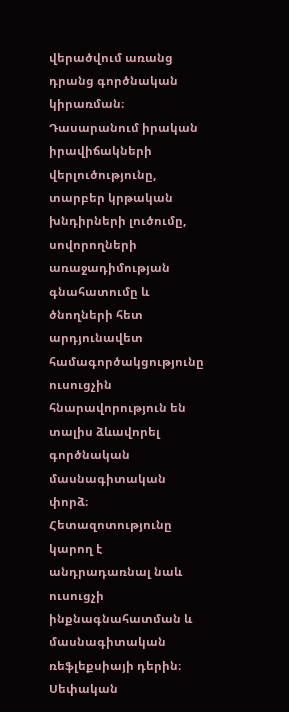վերածվում առանց դրանց գործնական կիրառման։ Դասարանում իրական իրավիճակների վերլուծությունը, տարբեր կրթական խնդիրների լուծումը, սովորողների առաջադիմության գնահատումը և ծնողների հետ արդյունավետ համագործակցությունը ուսուցչին հնարավորություն են տալիս ձևավորել գործնական մասնագիտական փորձ։ Հետազոտությունը կարող է անդրադառնալ նաև ուսուցչի ինքնագնահատման և մասնագիտական ռեֆլեքսիայի դերին։ Սեփական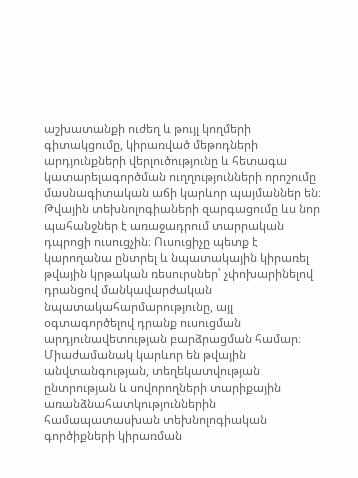աշխատանքի ուժեղ և թույլ կողմերի գիտակցումը, կիրառված մեթոդների արդյունքների վերլուծությունը և հետագա կատարելագործման ուղղությունների որոշումը մասնագիտական աճի կարևոր պայմաններ են։ Թվային տեխնոլոգիաների զարգացումը ևս նոր պահանջներ է առաջադրում տարրական դպրոցի ուսուցչին։ Ուսուցիչը պետք է կարողանա ընտրել և նպատակային կիրառել թվային կրթական ռեսուրսներ՝ չփոխարինելով դրանցով մանկավարժական նպատակահարմարությունը, այլ օգտագործելով դրանք ուսուցման արդյունավետության բարձրացման համար։ Միաժամանակ կարևոր են թվային անվտանգության, տեղեկատվության ընտրության և սովորողների տարիքային առանձնահատկություններին համապատասխան տեխնոլոգիական գործիքների կիրառման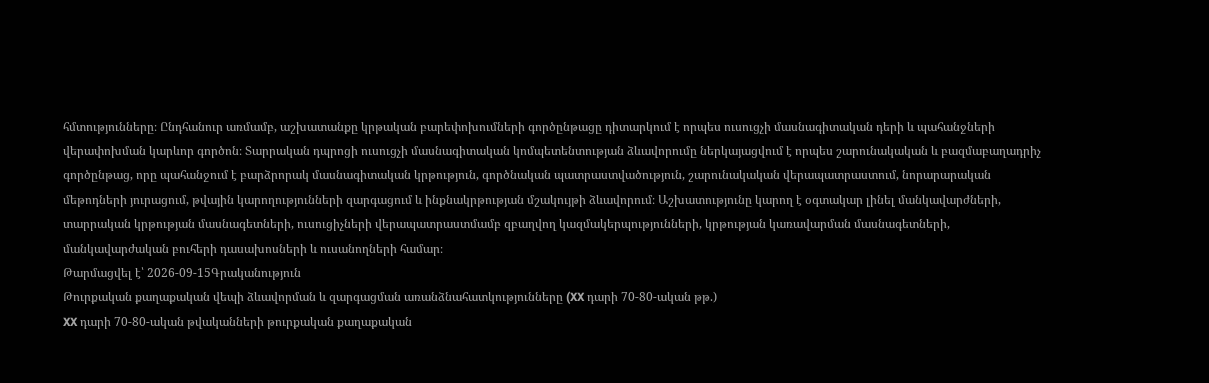հմտությունները։ Ընդհանուր առմամբ, աշխատանքը կրթական բարեփոխումների գործընթացը դիտարկում է որպես ուսուցչի մասնագիտական դերի և պահանջների վերափոխման կարևոր գործոն։ Տարրական դպրոցի ուսուցչի մասնագիտական կոմպետենտության ձևավորումը ներկայացվում է որպես շարունակական և բազմաբաղադրիչ գործընթաց, որը պահանջում է բարձրորակ մասնագիտական կրթություն, գործնական պատրաստվածություն, շարունակական վերապատրաստում, նորարարական մեթոդների յուրացում, թվային կարողությունների զարգացում և ինքնակրթության մշակույթի ձևավորում։ Աշխատությունը կարող է օգտակար լինել մանկավարժների, տարրական կրթության մասնագետների, ուսուցիչների վերապատրաստմամբ զբաղվող կազմակերպությունների, կրթության կառավարման մասնագետների, մանկավարժական բուհերի դասախոսների և ուսանողների համար։
Թարմացվել է՝ 2026-09-15Գրականություն
Թուրքական քաղաքական վեպի ձևավորման և զարգացման առանձնահատկությունները (XX դարի 70-80-ական թթ.)
XX դարի 70-80-ական թվականների թուրքական քաղաքական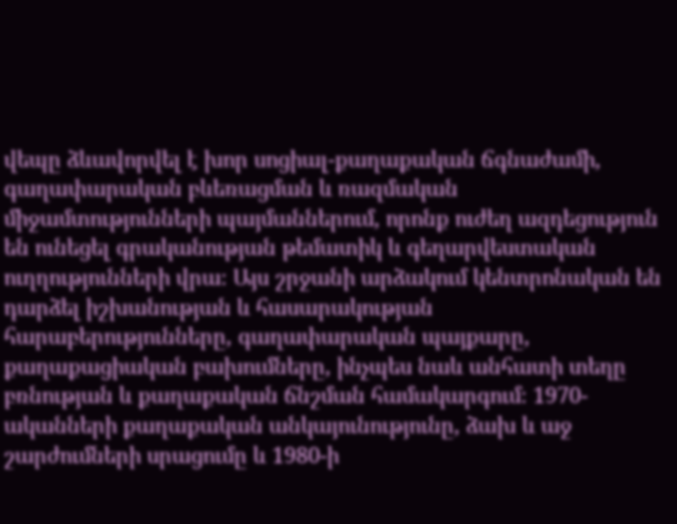վեպը ձևավորվել է խոր սոցիալ-քաղաքական ճգնաժամի, գաղափարական բևեռացման և ռազմական միջամտությունների պայմաններում, որոնք ուժեղ ազդեցություն են ունեցել գրականության թեմատիկ և գեղարվեստական ուղղությունների վրա։ Այս շրջանի արձակում կենտրոնական են դարձել իշխանության և հասարակության հարաբերությունները, գաղափարական պայքարը, քաղաքացիական բախումները, ինչպես նաև անհատի տեղը բռնության և քաղաքական ճնշման համակարգում։ 1970-ականների քաղաքական անկայունությունը, ձախ և աջ շարժումների սրացումը և 1980-ի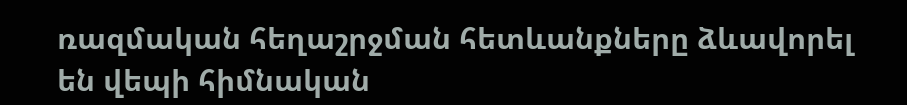ռազմական հեղաշրջման հետևանքները ձևավորել են վեպի հիմնական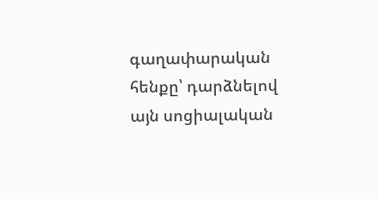գաղափարական հենքը՝ դարձնելով այն սոցիալական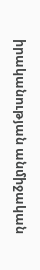իրականության անմիջական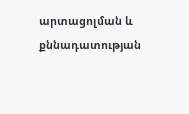արտացոլման և քննադատության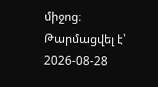միջոց։
Թարմացվել է՝ 2026-08-28